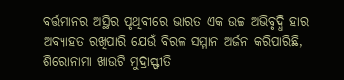ବର୍ତ୍ତମାନର ଅସ୍ଥିର ପୃଥିବୀରେ ଭାରତ ଏକ ଉଚ୍ଚ ଅଭିବୃଦ୍ଧି ହାର ଅବ୍ୟାହତ ରଖିପାରି ଯେଉଁ ବିରଳ ସମ୍ମାନ ଅର୍ଜନ କରିପାରିଛି, ଶିରୋନାମା ଖାଉଟି ମୁଦ୍ରାସ୍ଫୀତି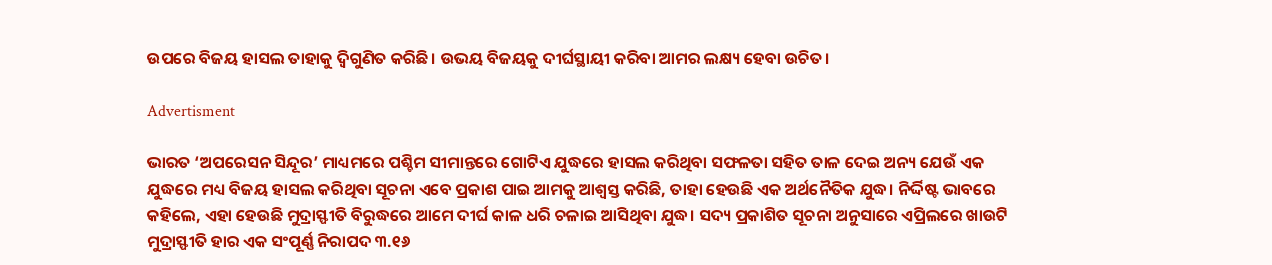ଉପରେ ବିଜୟ ହାସଲ ତାହାକୁ ଦ୍ବିଗୁଣିତ କରିଛି। ଉଭୟ ବିଜୟକୁ ଦୀର୍ଘସ୍ଥାୟୀ କରିବା ଆମର ଲକ୍ଷ୍ୟ ହେବା ଉଚିତ।

Advertisment

ଭାରତ ‘ଅପରେସନ ସିନ୍ଦୂର’ ମାଧ୍ୟମରେ ପଶ୍ଚିମ ସୀମାନ୍ତରେ ଗୋଟିଏ ଯୁଦ୍ଧରେ ହାସଲ କରିଥିବା ସଫଳତା ସହିତ ତାଳ ଦେଇ ଅନ୍ୟ ଯେଉଁ ଏକ ଯୁଦ୍ଧରେ ମଧ୍ୟ ବିଜୟ ହାସଲ କରିଥିବା ସୂଚନା ଏବେ ପ୍ରକାଶ ପାଇ ଆମକୁ ଆଶ୍ବସ୍ତ କରିଛି, ତାହା ହେଉଛି ଏକ ଅର୍ଥନୈତିକ ଯୁଦ୍ଧ। ନିର୍ଦ୍ଦିଷ୍ଟ ଭାବରେ କହିଲେ, ଏହା ହେଉଛି ମୁଦ୍ରାସ୍ଫୀତି ବିରୁଦ୍ଧରେ ଆମେ ଦୀର୍ଘ କାଳ ଧରି ଚଳାଇ ଆସିଥିବା ଯୁଦ୍ଧ। ସଦ୍ୟ ପ୍ରକାଶିତ ସୂଚନା ଅନୁସାରେ ଏପ୍ରିଲରେ ଖାଉଟି ମୁଦ୍ରାସ୍ଫୀତି ହାର ଏକ ସଂପୂର୍ଣ୍ଣ ନିରାପଦ ୩.୧୬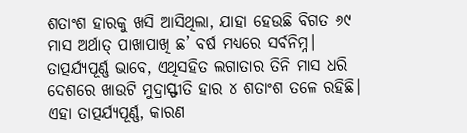ଶତାଂଶ ହାରକୁ ଖସି ଆସିଥିଲା, ଯାହା ହେଉଛି ବିଗତ ୬୯ ମାସ ଅର୍ଥାତ୍ ପାଖାପାଖି ଛ’ ବର୍ଷ ମଧ୍ୟରେ ସର୍ବନିମ୍ନ। ତାତ୍ପର୍ଯ୍ୟପୂର୍ଣ୍ଣ ଭାବେ, ଏଥିସହିତ ଲଗାତାର ତିନି ମାସ ଧରି ଦେଶରେ ଖାଉଟି ମୁଦ୍ରାସ୍ଫୀତି ହାର ୪ ଶତାଂଶ ତଳେ ରହିଛି।
ଏହା ତାତ୍ପର୍ଯ୍ୟପୂର୍ଣ୍ଣ, କାରଣ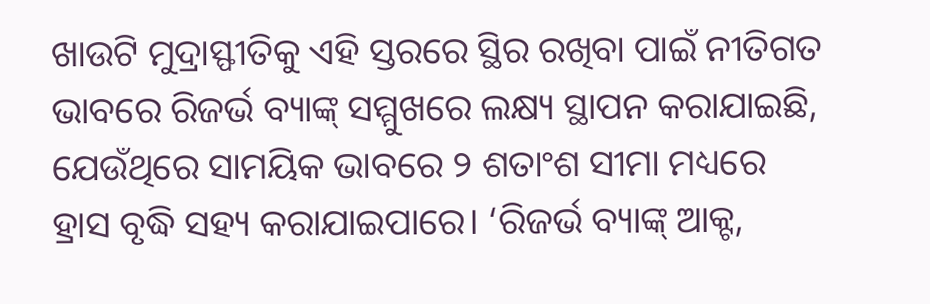ଖାଉଟି ମୁଦ୍ରାସ୍ଫୀତିକୁ ଏହି ସ୍ତରରେ ସ୍ଥିର ରଖିବା ପାଇଁ ନୀତିଗତ ଭାବରେ ରିଜର୍ଭ ବ୍ୟାଙ୍କ୍ ସମ୍ମୁଖରେ ଲକ୍ଷ୍ୟ ସ୍ଥାପନ କରାଯାଇଛି, ଯେଉଁଥିରେ ସାମୟିକ ଭାବରେ ୨ ଶତାଂଶ ସୀମା ମଧ୍ୟରେ ହ୍ରାସ ବୃଦ୍ଧି ସହ୍ୟ କରାଯାଇପାରେ। ‘ରିଜର୍ଭ ବ୍ୟାଙ୍କ୍ ଆକ୍ଟ,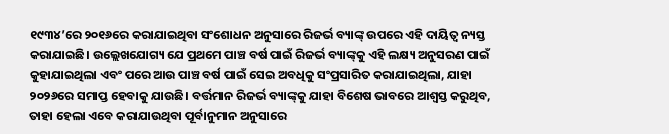୧୯୩୪’ରେ ୨୦୧୬ରେ କରାଯାଇଥିବା ସଂଶୋଧନ ଅନୁସାରେ ରିଜର୍ଭ ବ୍ୟାଙ୍କ୍ ଉପରେ ଏହି ଦାୟିତ୍ବ ନ୍ୟସ୍ତ କରାଯାଇଛି। ଉଲ୍ଲେଖଯୋଗ୍ୟ ଯେ ପ୍ରଥମେ ପାଞ୍ଚ ବର୍ଷ ପାଇଁ ରିଜର୍ଭ ବ୍ୟାଙ୍କ୍‌କୁ ଏହି ଲକ୍ଷ୍ୟ ଅନୁସରଣ ପାଇଁ କୁହାଯାଇଥିଲା ଏବଂ ପରେ ଆଉ ପାଞ୍ଚ ବର୍ଷ ପାଇଁ ସେଇ ଅବଧିକୁ ସଂପ୍ରସାରିତ କରାଯାଇଥିଲା, ଯାହା ୨୦୨୬ରେ ସମାପ୍ତ ହେବାକୁ ଯାଉଛି। ବର୍ତ୍ତମାନ ରିଜର୍ଭ ବ୍ୟାଙ୍କ୍‌କୁ ଯାହା ବିଶେଷ ଭାବରେ ଆଶ୍ବସ୍ତ କରୁଥିବ, ତାହା ହେଲା ଏବେ କରାଯାଉଥିବା ପୂର୍ବାନୁମାନ ଅନୁସାରେ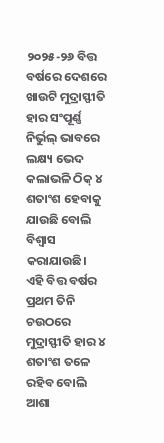୨୦୨୫-୨୬ ବିତ୍ତ ବର୍ଷରେ ଦେଶରେ ଖାଉଟି ମୁଦ୍ରାସ୍ଫୀତି ହାର ସଂପୂର୍ଣ୍ଣ ନିର୍ଭୁଲ୍‌ ଭାବରେ ଲକ୍ଷ୍ୟ ଭେଦ କଲାଭଳି ଠିକ୍ ୪ ଶତାଂଶ ହେବାକୁ ଯାଉଛି ବୋଲି ବିଶ୍ବାସ କରାଯାଉଛି। ଏହି ବିତ୍ତ ବର୍ଷ‌ର ପ୍ରଥମ ତିନି ଚଉଠରେ ମୁଦ୍ରାସ୍ଫୀତି ହାର ୪ ଶତାଂଶ ତଳେ ରହିବ ବୋଲି ଆଶା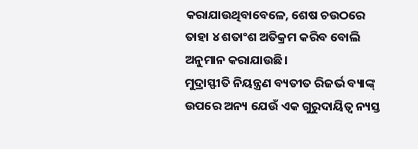କରାଯାଉଥିବାବେଳେ, ଶେଷ ଚଉଠରେ ତାହା ୪ ଶତାଂଶ ଅତିକ୍ରମ କରିବ ବୋଲି ଅନୁମାନ କରାଯାଉଛି।
ମୁଦ୍ରାସ୍ଫୀତି ନିୟନ୍ତ୍ରଣ ବ୍ୟତୀତ ରିଜର୍ଭ ବ୍ୟାଙ୍କ୍ ଉପରେ ଅନ୍ୟ ଯେଉଁ ଏକ ଗୁରୁଦାୟିତ୍ବ ନ୍ୟସ୍ତ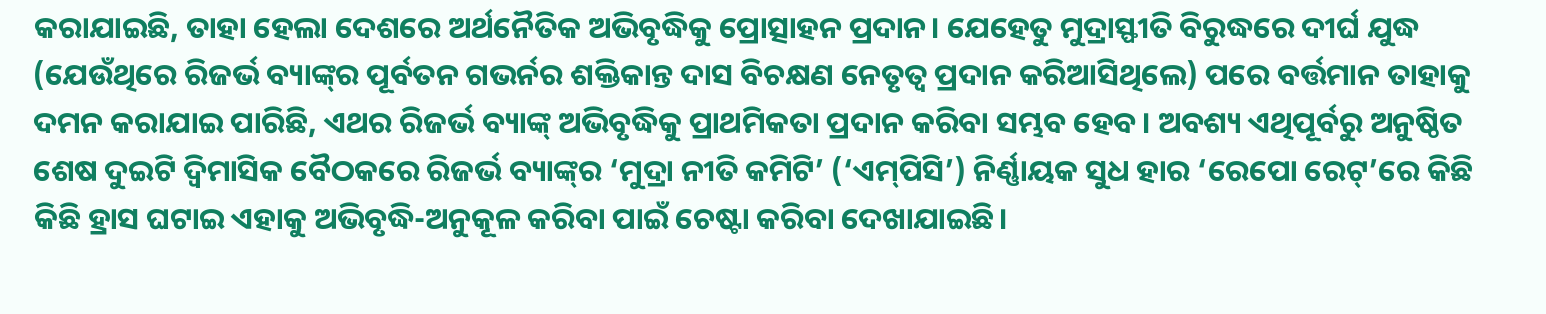କରାଯାଇଛି, ତାହା ହେଲା ଦେଶରେ ଅର୍ଥନୈତିକ ଅଭିବୃଦ୍ଧିକୁ ପ୍ରୋତ୍ସାହନ ପ୍ରଦାନ। ଯେହେତୁ ମୁଦ୍ରାସ୍ଫୀତି ବିରୁଦ୍ଧରେ ଦୀର୍ଘ ଯୁଦ୍ଧ (ଯେଉଁଥିରେ ରିଜର୍ଭ ବ୍ୟାଙ୍କ୍‌ର ପୂର୍ବତନ ଗଭର୍ନର ଶକ୍ତିକାନ୍ତ ଦାସ ବି‌ଚକ୍ଷଣ ନେତୃତ୍ବ ପ୍ରଦାନ କରିଆସିଥିଲେ) ପରେ ବର୍ତ୍ତମାନ ତାହାକୁ ଦମନ କରାଯାଇ ପାରିଛି, ଏଥର ରିଜର୍ଭ ବ୍ୟାଙ୍କ୍ ଅଭିବୃଦ୍ଧିକୁ ପ୍ରାଥମିକତା ପ୍ରଦାନ କରିବା ସମ୍ଭବ ହେବ। ଅବଶ୍ୟ ଏଥିପୂର୍ବରୁ ଅନୁଷ୍ଠିତ ଶେଷ ଦୁଇଟି ଦ୍ବିମାସିକ ବୈଠକରେ ରିଜର୍ଭ ବ୍ୟାଙ୍କ୍‌ର ‘ମୁଦ୍ରା ନୀତି କମିଟି’ (‘ଏମ୍‌ପିସି’) ନିର୍ଣ୍ଣାୟକ ସୁଧ ହାର ‘ରେପୋ ରେଟ୍’ରେ କିଛି କିଛି ହ୍ରାସ ଘଟାଇ ଏହାକୁ ଅଭିବୃଦ୍ଧି-ଅନୁକୂଳ କରିବା ପାଇଁ ଚେଷ୍ଟା କରିବା ଦେଖାଯାଇଛି।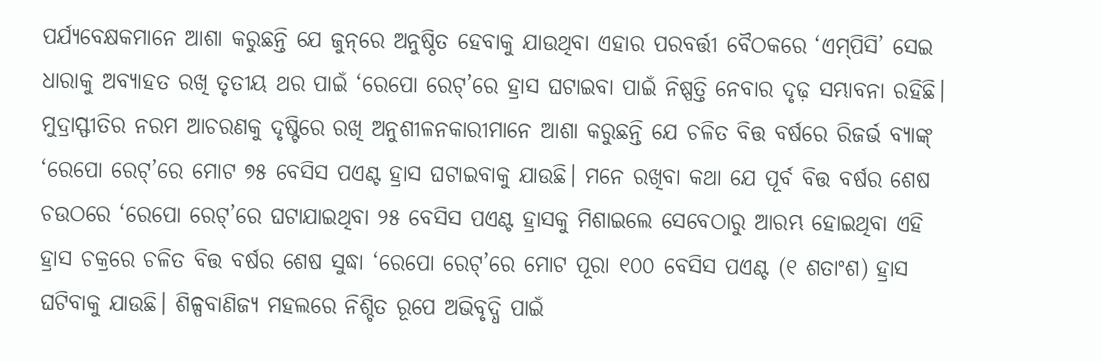ପର୍ଯ୍ୟବେକ୍ଷକମାନେ ଆଶା କରୁଛନ୍ତି ଯେ ଜୁନ୍‌ରେ ଅନୁଷ୍ଠିତ ହେବାକୁ ଯାଉଥିବା ଏହାର ପରବର୍ତ୍ତୀ ବୈଠକରେ ‘ଏମ୍‌ପିସି’ ସେଇ ଧାରାକୁ ଅବ୍ୟାହତ ରଖି ତୃତୀୟ ଥର ପାଇଁ ‘ରେପୋ ରେଟ୍’ରେ ହ୍ରାସ ଘଟାଇବା ପାଇଁ ନିଷ୍ପତ୍ତି ନେବାର ଦୃଢ଼ ସମ୍ଭାବନା ରହିଛି।
ମୁଦ୍ରାସ୍ଫୀତିର ନରମ ଆଚରଣକୁ ଦୃଷ୍ଟିରେ ରଖି ଅନୁଶୀଳନକାରୀମାନେ ଆଶା କରୁଛନ୍ତି ଯେ ଚଳିତ ବିତ୍ତ ବର୍ଷରେ ରିଜର୍ଭ ବ୍ୟାଙ୍କ୍‌ ‘ରେପୋ ରେଟ୍‌’ରେ ମୋଟ ୭୫ ବେସିସ ପଏଣ୍ଟ ହ୍ରାସ ଘଟାଇବାକୁ ଯାଉଛି। ମନେ ରଖିବା କଥା ଯେ ପୂର୍ବ ବିତ୍ତ ବର୍ଷର ଶେଷ ଚଉଠରେ ‘ରେପୋ ରେଟ୍’ରେ ଘଟାଯାଇଥିବା ୨୫ ବେସିସ ପଏଣ୍ଟ ହ୍ରାସକୁ ମିଶାଇଲେ ସେବେଠାରୁ ଆରମ୍ଭ ହୋଇଥିବା ଏହି ହ୍ରାସ ଚକ୍ରରେ ଚଳିତ ବିତ୍ତ ବର୍ଷର ଶେଷ ସୁଦ୍ଧା ‘ରେପୋ ରେଟ୍’ରେ ମୋଟ ପୂରା ୧୦୦ ବେସିସ ପଏଣ୍ଟ (୧ ଶତାଂଶ) ହ୍ରାସ ଘଟିବାକୁ ଯାଉଛି। ଶିଳ୍ପବାଣିଜ୍ୟ ମହଲରେ ନିଶ୍ଚିତ ରୂପେ ଅଭିବୃଦ୍ଧି ପାଇଁ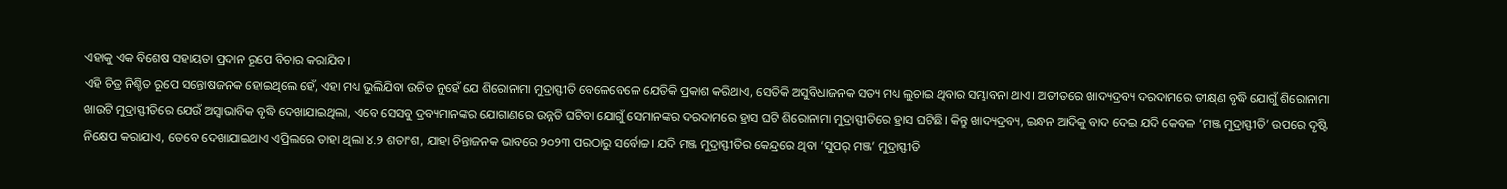ଏହାକୁ ଏକ ବିଶେଷ ସହାୟତା ପ୍ରଦାନ ରୂପେ ବିଚାର କରାଯିବ।
ଏହି ଚିତ୍ର ନିଶ୍ଚିତ ରୂପେ ସନ୍ତୋଷଜନକ ହୋଇଥିଲେ ହେଁ, ଏହା ମଧ୍ୟ ଭୁଲିଯିବା ଉଚିତ ନୁହେଁ ଯେ ଶିରୋନାମା ମୁଦ୍ରାସ୍ଫୀତି ବେଳେବେଳେ ଯେତିକି ପ୍ରକାଶ କରିଥାଏ, ସେତିକି ଅସୁବିଧାଜନକ ସତ୍ୟ ମଧ୍ୟ ଲୁଚାଇ ଥିବାର ସମ୍ଭାବନା ଥାଏ। ଅତୀତରେ ଖାଦ୍ୟଦ୍ରବ୍ୟ ଦରଦାମରେ ତୀକ୍ଷ୍‌ଣ ବୃଦ୍ଧି ଯୋଗୁଁ ଶିରୋନାମା ଖାଉଟି ମୁଦ୍ରାସ୍ଫୀତିରେ ଯେଉଁ ଅସ୍ବାଭାବିକ ବୃଦ୍ଧି ଦେଖାଯାଇଥିଲା, ଏବେ ସେସବୁ ଦ୍ରବ୍ୟମାନଙ୍କର ଯୋଗାଣରେ ଉନ୍ନତି ଘଟିବା ଯୋଗୁଁ ସେମାନଙ୍କର ଦରଦାମରେ ହ୍ରାସ ଘଟି ଶିରୋନାମା ମୁଦ୍ରାସ୍ଫୀତିରେ ହ୍ରାସ ଘଟିଛି। କିନ୍ତୁ ଖାଦ୍ୟଦ୍ରବ୍ୟ, ଇନ୍ଧନ ଆଦିକୁ ବାଦ ଦେଇ ଯଦି କେବଳ ‘ମଞ୍ଜ ମୁଦ୍ରାସ୍ଫୀତି’ ଉପରେ ଦୃଷ୍ଟି ନିକ୍ଷେପ କରାଯାଏ, ତେବେ ଦେଖାଯାଇଥାଏ ଏପ୍ରିଲରେ ତାହା ଥିଲା ୪.୨ ଶତାଂଶ, ଯାହା ଚିନ୍ତାଜନକ ଭାବରେ ୨୦୨୩ ପରଠାରୁ ସର୍ବୋଚ୍ଚ। ଯଦି ମଞ୍ଜ ମୁଦ୍ରାସ୍ଫୀତିର କେନ୍ଦ୍ରରେ ଥିବା ‘ସୁପର୍ ମଞ୍ଜ’ ମୁଦ୍ରାସ୍ଫୀତି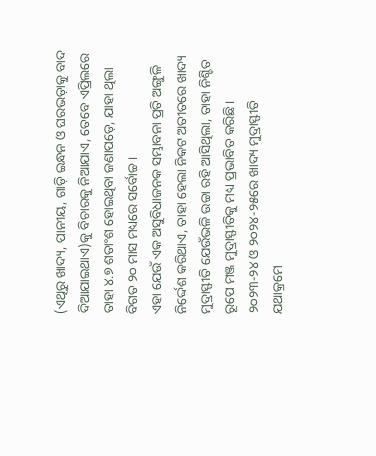(ଏଥିରୁ ଖାଦ୍ୟ, ପାନୀୟ, ଗାଡ଼ି ଇନ୍ଧନ ଓ ଘରଭଡ଼ାକୁ ବାଦ ଦିଆଯାଇଥାଏ)କୁ ବିଚାରକୁ ନିଆଯାଏ, ତେବେ ଏପ୍ରିଲରେ ତାହା ୪.୭ ଶତାଂଶ ହୋଇଥିବା ଜଣାପଡ଼େ, ଯାହା ଥିଲା ବିଗତ ୨୦ ମାସ ମଧ୍ୟରେ ସର୍ବୋଚ୍ଚ।
ଏହା ଯେଉଁ ଏକ ଅସୁବିଧାଜନକ ସମ୍ଭାବନା ପ୍ରତି ଅଙ୍ଗୁଳି ନିର୍ଦ୍ଦେଶ କରିଥାଏ, ତାହା ହେଲା ନିକଟ ଅତୀତରେ ଖାଦ୍ୟ ମୁଦ୍ରାସ୍ଫୀତି ଯେଉଁଭଳି ଉଚ୍ଚା ରହି ଆସିଥିଲା, ତାହା ନିଶ୍ଚିତ ରୂପେ ମଞ୍ଜ ମୁଦ୍ରାସ୍ଫୀତିକୁ ମଧ୍ୟ ପ୍ରଭାବିତ କରିଛି। ୨୦୨୩-୨୪ ଓ ୨୦୨୪-୨୫ରେ ଖାଦ୍ୟ ମୁଦ୍ରାସ୍ଫୀତି ଯଥାକ୍ରମେ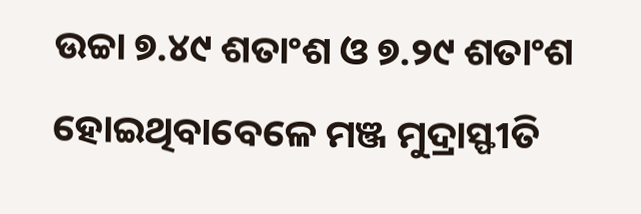ଉଚ୍ଚା ୭.୪୯ ଶତାଂଶ ଓ ୭.୨୯ ଶତାଂଶ ହୋଇଥିବାବେଳେ ମଞ୍ଜ ମୁଦ୍ରାସ୍ଫୀତି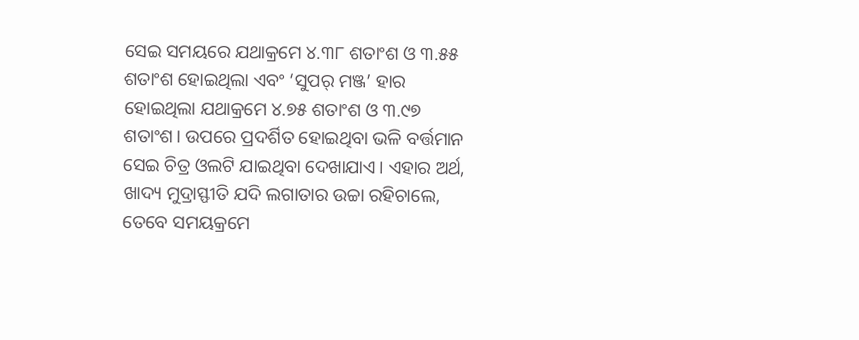ସେଇ ସମୟରେ ଯଥାକ୍ରମେ ୪.୩୮ ଶତାଂଶ ଓ ୩.୫୫ ଶତାଂଶ ହୋଇଥିଲା ଏବଂ ‘ସୁପର୍ ମଞ୍ଜ’ ହାର ହୋଇଥିଲା ଯଥାକ୍ରମେ ୪.୭୫ ଶତାଂଶ ଓ ୩.୯୭ ଶତାଂଶ। ଉପରେ ପ୍ରଦର୍ଶିତ ହୋଇଥିବା ଭଳି ବର୍ତ୍ତମାନ ସେଇ ଚିତ୍ର ଓଲଟି ଯାଇଥିବା ଦେଖାଯାଏ। ଏହାର ଅର୍ଥ, ଖାଦ୍ୟ ମୁଦ୍ରାସ୍ଫୀତି ଯଦି ଲଗାତାର ଉଚ୍ଚା ରହିଚାଲେ, ତେବେ ସମୟକ୍ରମେ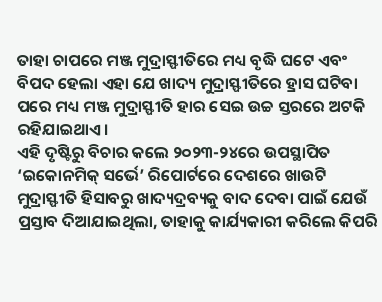ତାହା ଚାପରେ ମଞ୍ଜ ମୁଦ୍ରାସ୍ଫୀତିରେ ମଧ୍ୟ ବୃଦ୍ଧି ଘଟେ ଏବଂ ବିପଦ ହେଲା ଏହା ଯେ ଖାଦ୍ୟ ମୁଦ୍ରାସ୍ଫୀତିରେ ହ୍ରାସ ଘଟିବା ପରେ ମଧ୍ୟ ମଞ୍ଜ ମୁଦ୍ରାସ୍ଫୀତି ହାର ସେଇ ଉଚ୍ଚ ସ୍ତରରେ ଅଟକି ରହିଯାଇଥାଏ।
ଏହି ଦୃଷ୍ଟିରୁ ବିଚାର କଲେ ୨୦୨୩-୨୪ରେ ଉପସ୍ଥାପିତ ‘ଇକୋନମିକ୍ ସର୍ଭେ’ ରିପୋର୍ଟରେ ଦେଶରେ ଖାଉଟି ମୁଦ୍ରାସ୍ଫୀତି ହିସାବରୁ ଖାଦ୍ୟଦ୍ରବ୍ୟକୁ ବାଦ ଦେବା ପାଇଁ ଯେଉଁ ପ୍ରସ୍ତାବ ଦିଆଯାଇଥିଲା, ତାହାକୁ କାର୍ଯ୍ୟକାରୀ କରିଲେ କିପରି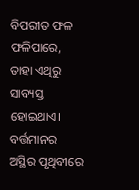ବିପରୀତ ଫଳ ଫଳିପାରେ, ତାହା ଏଥିରୁ ସାବ୍ୟସ୍ତ ହୋଇଥାଏ। ବର୍ତ୍ତମାନର ଅସ୍ଥିର ପୃଥିବୀରେ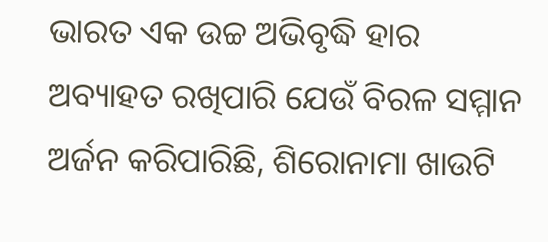ଭାରତ ଏକ ଉଚ୍ଚ ଅଭିବୃଦ୍ଧି ହାର ଅବ୍ୟାହତ ରଖିପାରି ଯେଉଁ ବିରଳ ସମ୍ମାନ ଅର୍ଜନ କରିପାରିଛି, ଶିରୋନାମା ଖାଉଟି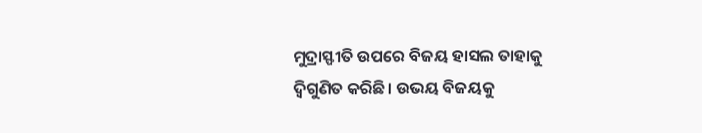ମୁଦ୍ରାସ୍ଫୀତି ଉପରେ ବିଜୟ ହାସଲ ତାହାକୁ ଦ୍ବିଗୁଣିତ କରିଛି। ଉଭୟ ବିଜୟକୁ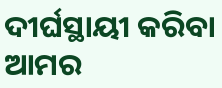ଦୀର୍ଘସ୍ଥାୟୀ କରିବା ଆମର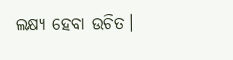ଲକ୍ଷ୍ୟ ହେବା ଉଚିତ।